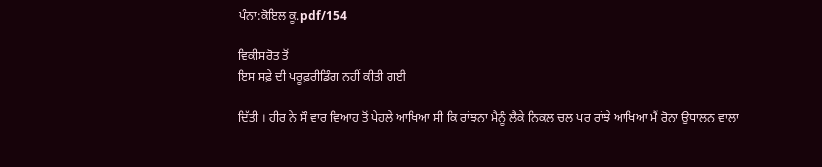ਪੰਨਾ:ਕੋਇਲ ਕੂ.pdf/154

ਵਿਕੀਸਰੋਤ ਤੋਂ
ਇਸ ਸਫ਼ੇ ਦੀ ਪਰੂਫ਼ਰੀਡਿੰਗ ਨਹੀਂ ਕੀਤੀ ਗਈ

ਦਿੱਤੀ । ਹੀਰ ਨੇ ਸੌ ਵਾਰ ਵਿਆਹ ਤੋਂ ਪੇਹਲੇ ਆਖਿਆ ਸੀ ਕਿ ਰਾਂਝਨਾ ਮੈਨੂੰ ਲੈਕੇ ਨਿਕਲ ਚਲ ਪਰ ਰਾਂਝੇ ਆਖਿਆ ਮੈਂ ਰੋਨਾ ਉਧਾਲਨ ਵਾਲਾ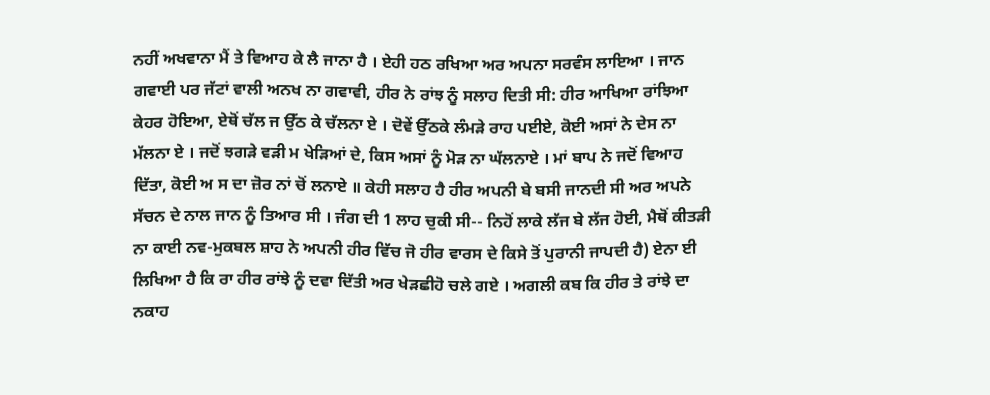ਨਹੀਂ ਅਖਵਾਨਾ ਮੈਂ ਤੇ ਵਿਆਹ ਕੇ ਲੈ ਜਾਨਾ ਹੈ । ਏਹੀ ਹਠ ਰਖਿਆ ਅਰ ਅਪਨਾ ਸਰਵੰਸ ਲਾਇਆ । ਜਾਨ ਗਵਾਈ ਪਰ ਜੱਟਾਂ ਵਾਲੀ ਅਨਖ ਨਾ ਗਵਾਵੀ, ਹੀਰ ਨੇ ਰਾਂਝ ਨੂੰ ਸਲਾਹ ਦਿਤੀ ਸੀ: ਹੀਰ ਆਖਿਆ ਰਾਂਝਿਆ ਕੇਹਰ ਹੋਇਆ, ਏਥੋਂ ਚੱਲ ਜ ਉੱਠ ਕੇ ਚੱਲਨਾ ਏ । ਦੋਵੇਂ ਉੱਠਕੇ ਲੰਮੜੇ ਰਾਹ ਪਈਏ, ਕੋਈ ਅਸਾਂ ਨੇ ਦੇਸ ਨਾ ਮੱਲਨਾ ਏ । ਜਦੋਂ ਝਗੜੇ ਵੜੀ ਮ ਖੇੜਿਆਂ ਦੇ, ਕਿਸ ਅਸਾਂ ਨੂੰ ਮੋੜ ਨਾ ਘੱਲਨਾਏ । ਮਾਂ ਬਾਪ ਨੇ ਜਦੋਂ ਵਿਆਹ ਦਿੱਤਾ, ਕੋਈ ਅ ਸ ਦਾ ਜ਼ੋਰ ਨਾਂ ਚੋਂ ਲਨਾਏ ॥ ਕੇਹੀ ਸਲਾਹ ਹੈ ਹੀਰ ਅਪਨੀ ਬੇ ਬਸੀ ਜਾਨਦੀ ਸੀ ਅਰ ਅਪਨੇ ਸੱਚਨ ਦੇ ਨਾਲ ਜਾਨ ਨੂੰ ਤਿਆਰ ਸੀ । ਜੰਗ ਦੀ 1 ਲਾਹ ਚੁਕੀ ਸੀ-- ਨਿਹੋਂ ਲਾਕੇ ਲੱਜ ਬੇ ਲੱਜ ਹੋਈ, ਮੈਥੋਂ ਕੀਤੜੀ ਨਾ ਕਾਈ ਨਵ-ਮੁਕਬਲ ਸ਼ਾਹ ਨੇ ਅਪਨੀ ਹੀਰ ਵਿੱਚ ਜੋ ਹੀਰ ਵਾਰਸ ਦੇ ਕਿਸੇ ਤੋਂ ਪੁਰਾਨੀ ਜਾਪਦੀ ਹੈ) ਏਨਾ ਈ ਲਿਖਿਆ ਹੈ ਕਿ ਰਾ ਹੀਰ ਰਾਂਝੇ ਨੂੰ ਦਵਾ ਦਿੱਤੀ ਅਰ ਖੇੜਛੀਹੋ ਚਲੇ ਗਏ । ਅਗਲੀ ਕਬ ਕਿ ਹੀਰ ਤੇ ਰਾਂਝੇ ਦਾ ਨਕਾਹ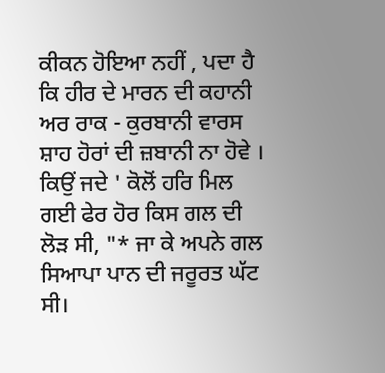ਕੀਕਨ ਹੋਇਆ ਨਹੀਂ , ਪਦਾ ਹੈ ਕਿ ਹੀਰ ਦੇ ਮਾਰਨ ਦੀ ਕਹਾਨੀ ਅਰ ਰਾਕ - ਕੁਰਬਾਨੀ ਵਾਰਸ ਸ਼ਾਹ ਹੋਰਾਂ ਦੀ ਜ਼ਬਾਨੀ ਨਾ ਹੋਵੇ । ਕਿਉਂ ਜਦੇ ' ਕੋਲੋਂ ਹਰਿ ਮਿਲ ਗਈ ਫੇਰ ਹੋਰ ਕਿਸ ਗਲ ਦੀ ਲੋੜ ਸੀ, "* ਜਾ ਕੇ ਅਪਨੇ ਗਲ ਸਿਆਪਾ ਪਾਨ ਦੀ ਜਰੂਰਤ ਘੱਟ ਸੀ।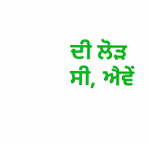ਦੀ ਲੋੜ ਸੀ, ਐਵੇਂ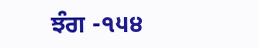ਝੰਗ -੧੫੪